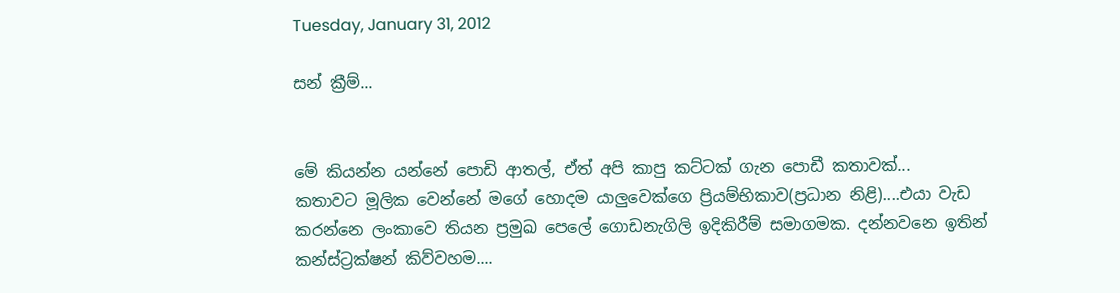Tuesday, January 31, 2012

සන් ක්‍රීම්...


මේ කියන්න යන්නේ පොඩි ආතල්, ඒත් අපි කාපු කට්ටක් ගැන පොඩී කතාවක්...
කතාවට මූලික වෙන්නේ මගේ හොදම යාලුවෙක්ගෙ ප්‍රියම්භිකාව(ප්‍රධාන නිළි)....එයා වැඩ කරන්නෙ ලංකාවෙ තියන ප්‍රමුඛ පෙලේ ගොඩනැගිලි ඉදිකිරීම් සමාගමක. දන්නවනෙ ඉතින් කන්ස්ට්‍රක්ෂන් කිව්වහම....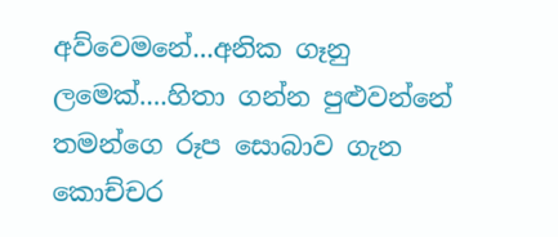අව්වෙමනේ...අනික ගෑනු ලමෙක්....හිතා ගන්න පුළුවන්නේ තමන්ගෙ රූප සොබාව ගැන කොච්චර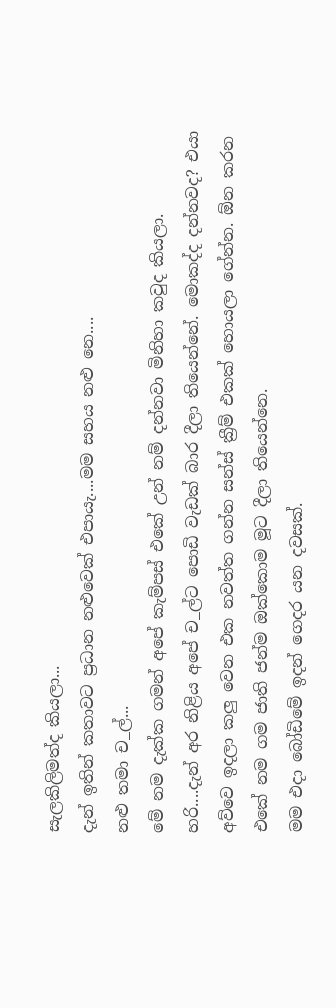සැලකිලිමත්ද කියලා...
දැන් ඉතින් කතාවට ප්‍රධාන නළුවෙක් එපායැ....මම සහය නළු නෙ....
නළු තමා ච_ල්...
මේ නම දැක්ක ගමන් අපේ කැම්පස් එකේ උන් නම් දන්නවා මිනිහා කවුද කියලා.
හරි....දැන් අර නිළිය අපේ ච_ල්ට පොඩි වැඩක් බාර දීලා තියෙන්නේ. මොකද්ද දන්නවද? එයා අව්වෙ ඉදලා කලු වෙන එක නවත්ත ගන්න සන්ස් ක්‍රීම් එකක් හොයලා ගේන්න. ඕන කරන එකේ නම ගම ජාති ජන්ම ඔක්කොම මූට දීලා තියෙන්නෙ.
මම එදා බෝඩිමේ ඉදන් ගෙදර යන දවසක්.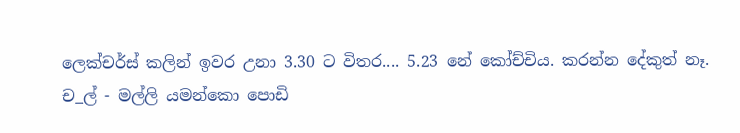ලෙක්චර්ස් කලින් ඉවර උනා 3.30 ට විතර.... 5.23 නේ කෝච්චිය. කරන්න දේකුත් නෑ.
ච_ල් - මල්ලි යමන්කො පොඩි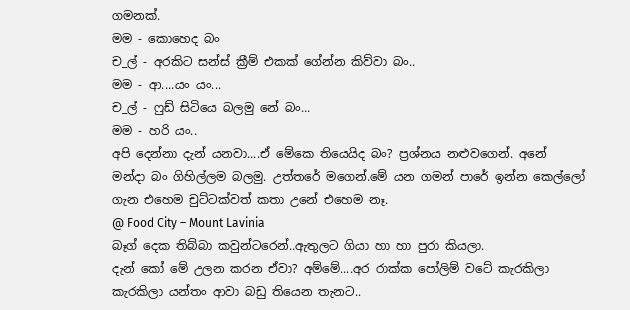ගමනක්.
මම - කොහෙද බං
ච_ල් - අරකිට සන්ස් ක්‍රීම් එකක් ගේන්න කිව්වා බං..
මම - ආ....යං යං...
ච_ල් - ෆුඩ් සිටියෙ බලමු නේ බං...
මම - හරි යං..
අපි දෙන්නා දැන් යනවා....ඒ මේකෙ තියෙයිද බං? ප්‍රශ්නය නළුවගෙන්. අනේ මන්දා බං ගිහිල්ලම බලමු. උත්තරේ මගෙන්.මේ යන ගමන් පාරේ ඉන්න කෙල්ලෝ ගැන එහෙම චුට්ටක්වත් කතා උනේ එහෙම නෑ.
@ Food City – Mount Lavinia
බෑග් දෙක තිබ්බා කවුන්ටරෙන්..ඇතුලට ගියා හා හා පුරා කියලා.
දැන් කෝ මේ උලන කරන ඒවා? අම්මේ....අර රාක්ක පෝලිම් වටේ කැරකිලා කැරකිලා යන්තං ආවා බඩු තියෙන තැනට..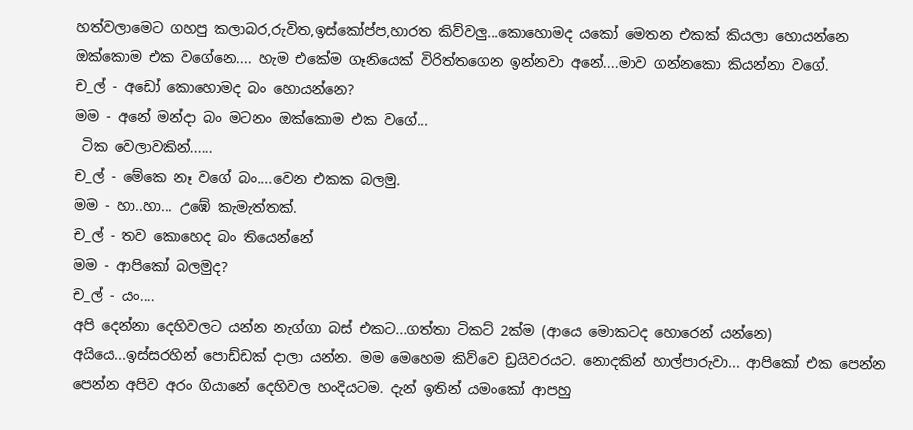හත්වලාමෙට ගහපු කලාබර,රුවිත,ඉස්කෝප්ප,හාරත කිව්වලු...කොහොමද යකෝ මෙතන එකක් කියලා හොයන්නෙ ඔක්කොම එක වගේනෙ.... හැම එකේම ගෑනියෙක් විරිත්තගෙන ඉන්නවා අනේ....මාව ගන්නකො කියන්නා වගේ.
ච_ල් - අඩෝ කොහොමද බං හොයන්නෙ?
මම - අනේ මන්දා බං මටනං ඔක්කොම එක වගේ...
 ටික වෙලාවකින්......
ච_ල් - මේකෙ නෑ වගේ බං....වෙන එකක බලමු.
මම - හා..හා... උඹේ කැමැත්තක්.
ච_ල් - තව කොහෙද බං තියෙන්නේ
මම - ආපිකෝ බලමුද?
ච_ල් - යං....
අපි දෙන්නා දෙහිවලට යන්න නැග්ගා බස් එකට...ගත්තා ටිකට් 2ක්ම (ආයෙ මොකටද හොරෙන් යන්නෙ)
අයියෙ...ඉස්සරහින් පොඩ්ඩක් දාලා යන්න. මම මෙහෙම කිව්වෙ ඩ්‍රයිවරයට. නොදකින් හාල්පාරුවා... ආපිකෝ එක පෙන්න පෙන්න අපිව අරං ගියානේ දෙහිවල හංදියටම. දැන් ඉතින් යමංකෝ ආපහු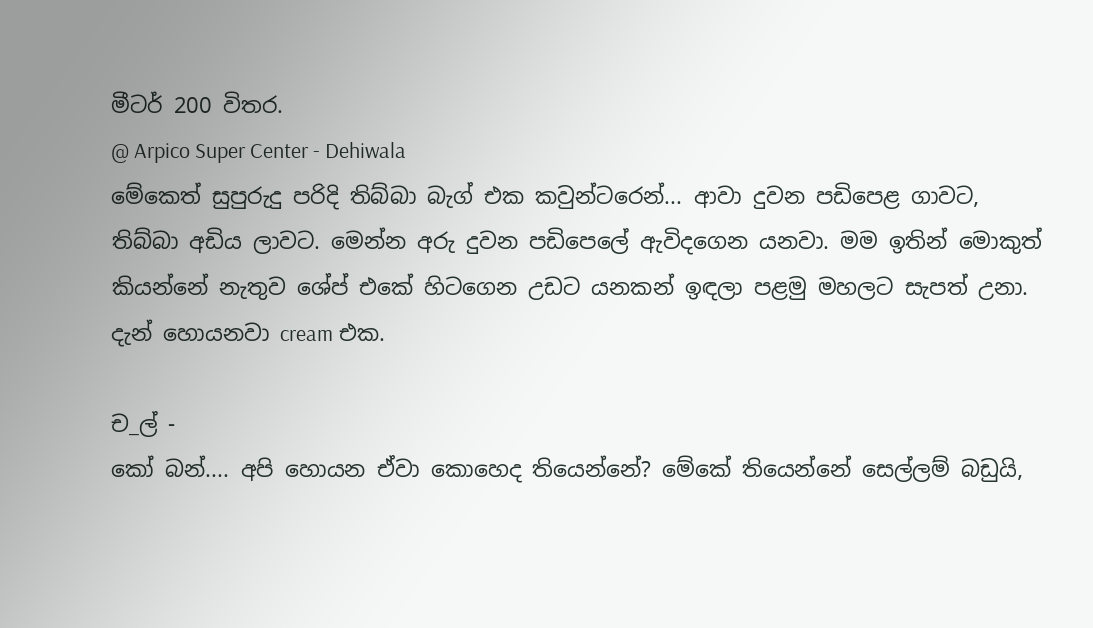මීටර් 200 විතර.
@ Arpico Super Center - Dehiwala
මේකෙත් සුපුරුදු පරිදි තිබ්බා බැග් එක කවුන්ටරෙන්... ආවා දුවන පඩිපෙළ ගාවට, තිබ්බා අඩිය ලාවට. මෙන්න අරු දුවන පඩිපෙලේ ඇවිදගෙන යනවා. මම ඉතින් මොකුත් කියන්නේ නැතුව ශේප් එකේ හිටගෙන උඩට යනකන් ඉඳලා පළමු මහලට සැපත් උනා.
දැන් හොයනවා cream එක.

ච_ල් -
කෝ බන්.... අපි හොයන ඒවා කොහෙද තියෙන්නේ? මේකේ තියෙන්නේ සෙල්ලම් බඩුයි,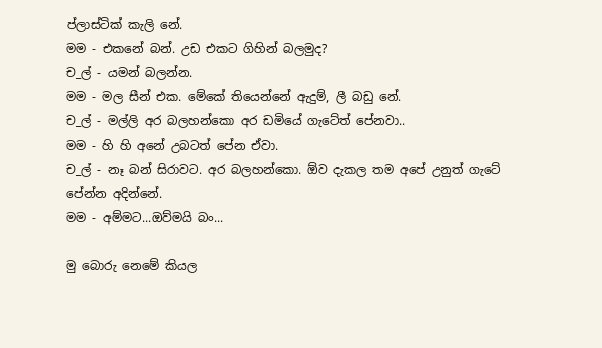ප්ලාස්ටික් කැලි නේ.
මම - එකනේ බන්. උඩ එකට ගිහින් බලමුද?
ච_ල් - යමන් බලන්න.
මම - මල සීන් එක. මේකේ තියෙන්නේ ඇදුම්, ලී බඩු නේ.
ච_ල් - මල්ලි අර බලහන්කො අර ඩමියේ ගැටේත් පේනවා..
මම - හි හි අනේ උබටත් පේන ඒවා.
ච_ල් - නෑ බන් සිරාවට. අර බලහන්කො. ඕව දැකල තම අපේ උනුත් ගැටේ පේන්න අදින්නේ.
මම - අම්මට...ඔව්මයි බං...

මු බොරු නෙමේ කියල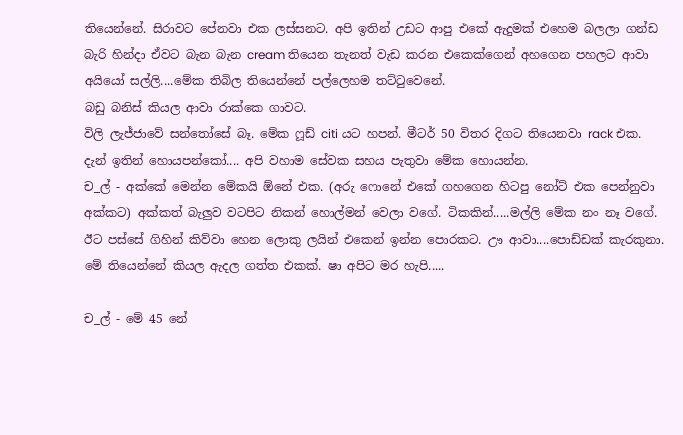තියෙන්නේ. සිරාවට පේනවා එක ලස්සනට. අපි ඉතින් උඩට ආපු එකේ ඇදුමක් එහෙම බලලා ගන්ඩ බැරි හින්දා ඒවට බැන බැන cream තියෙන තැනත් වැඩ කරන එකෙක්ගෙන් අහගෙන පහලට ආවා
අයියෝ සල්ලි....මේක තිබිල තියෙන්නේ පල්ලෙහම තට්ටුවෙනේ.
බඩු බනිස් කියල ආවා රාක්කෙ ගාවට.
විලි ලැජ්ජාවේ සන්තෝසේ බෑ. මේක ෆූඩ් citi යට හපන්. මීටර් 50 විතර දිගට තියෙනවා rack එක.
දැන් ඉතින් හොයපන්කෝ.... අපි වහාම සේවක සහය පැතුවා මේක හොයන්න.
ච_ල් - අක්කේ මෙන්න මේකයි ඕනේ එක. (අරු ෆොනේ එකේ ගහගෙන හිටපු නෝට් එක පෙන්නුවා අක්කට) අක්කත් බැලුව වටපිට නිකන් හොල්මන් වෙලා වගේ. ටිකකින්.....මල්ලි මේක නං නෑ වගේ. ඊට පස්සේ ගිහින් කිව්වා හෙන ලොකු ලයින් එකෙන් ඉන්න පොරකට. ඌ ආවා....පොඩ්ඩක් කැරකුනා. මේ තියෙන්නේ කියල ඇදල ගත්ත එකක්. ෂා අපිට මර හැපි.....

ච_ල් - මේ 45 නේ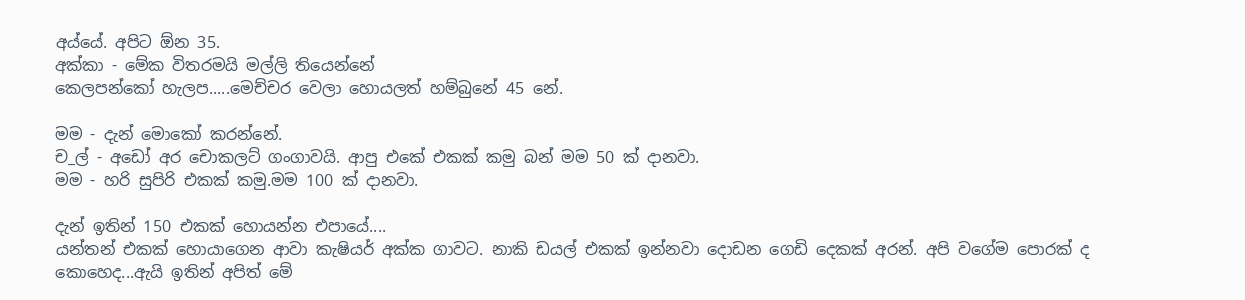අය්යේ. අපිට ඕන 35.
අක්කා - මේක විතරමයි මල්ලි තියෙන්නේ
කෙලපන්කෝ හැලප.....මෙච්චර වෙලා හොයලත් හම්බුනේ 45 නේ.

මම - දැන් මොකෝ කරන්නේ.
ච_ල් - අඩෝ අර චොකලට් ගංගාවයි. ආපු එකේ එකක් කමු බන් මම 50 ක් දානවා.
මම - හරි සුපිරි එකක් කමු.මම 100 ක් දානවා.

දැන් ඉතින් 150 එකක් හොයන්න එපායේ....
යන්තන් එකක් හොයාගෙන ආවා කැෂියර් අක්ක ගාවට. නාකි ඩයල් එකක් ඉන්නවා දොඩන ගෙඩි දෙකක් අරන්. අපි වගේම පොරක් ද කොහෙද...ඇයි ඉතින් අපිත් මේ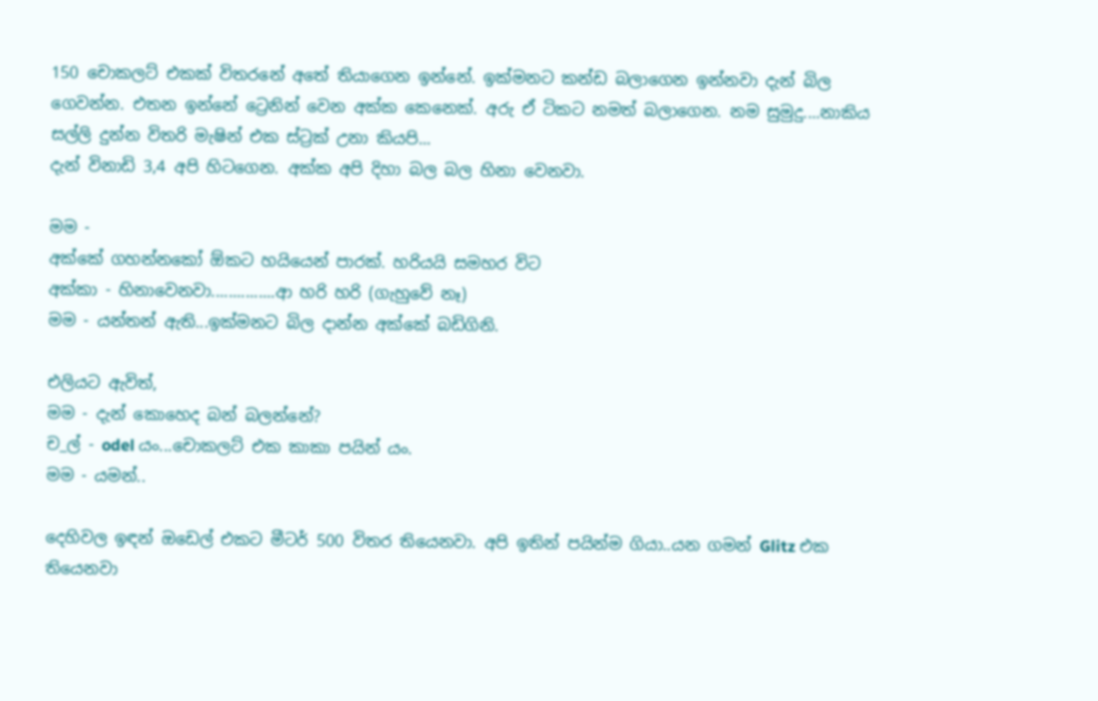150 චොකලට් එකක් විතරනේ අතේ තියාගෙන ඉන්නේ. ඉක්මනට කන්ඩ බලාගෙන ඉන්නවා දැන් බිල ගෙවන්න. එතන ඉන්නේ ට්‍රෙනින් වෙන අක්ක කෙනෙක්. අරු ඒ ටිකට නමත් බලාගෙන. නම සුමුදු....නාකිය සල්ලි දුන්න විතරි මැෂින් එක ස්ට්‍රක් උනා කියපි...
දැන් විනාඩි 3,4 අපි හිටගෙන. අක්ක අපි දිහා බල බල හිනා වෙනවා.

මම -
අක්කේ ගහන්නකෝ ඕකට හයියෙන් පාරක්. හරියයි සමහර විට
අක්කා - හිනාවෙනවා...............ආ හරි හරි (ගැහුවේ නෑ)
මම - යන්තන් ඇති...ඉක්මනට බිල දාන්න අක්කේ බඩිගිනි.

එලියට ඇවිත්,
මම - දැන් කොහෙද බන් බලන්නේ?
ච_ල් - odel යං...චොකලට් එක කාකා පයින් යං.
මම - යමන්..

දෙහිවල ඉඳන් ඔඩෙල් එකට මීටර් 500 විතර තියෙනවා. අපි ඉතින් පයින්ම ගියා..යන ගමන් Glitz එක තියෙනවා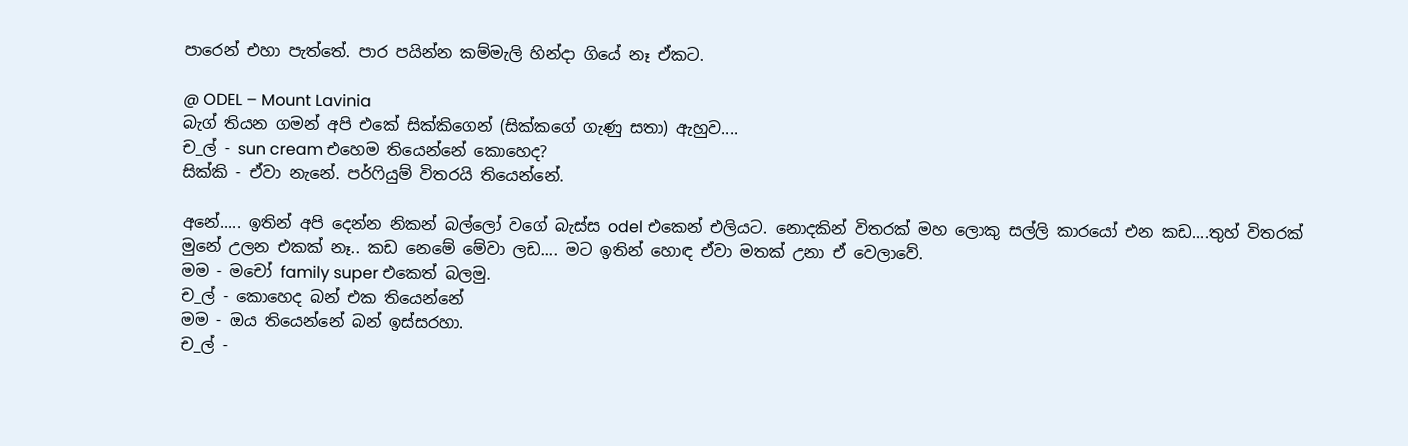පාරෙන් එහා පැත්තේ. පාර පයින්න කම්මැලි හින්දා ගියේ නෑ ඒකට.

@ ODEL – Mount Lavinia
බැග් තියන ගමන් අපි එකේ සික්කිගෙන් (සික්කගේ ගැණු සතා) ඇහුව....
ච_ල් - sun cream එහෙම තියෙන්නේ කොහෙද?
සික්කි - ඒවා නැනේ. පර්ෆියුම් විතරයි තියෙන්නේ.

අනේ..... ඉතින් අපි දෙන්න නිකන් බල්ලෝ වගේ බැස්ස odel එකෙන් එලියට. නොදකින් විතරක් මහ ලොකු සල්ලි කාරයෝ එන කඩ....තුහ් විතරක් මුනේ උලන එකක් නෑ.. කඩ නෙමේ මේවා ලඩ.... මට ඉතින් හොඳ ඒවා මතක් උනා ඒ වෙලාවේ.
මම - මචෝ family super එකෙත් බලමු.
ච_ල් - කොහෙද බන් එක තියෙන්නේ
මම - ඔය තියෙන්නේ බන් ඉස්සරහා.
ච_ල් -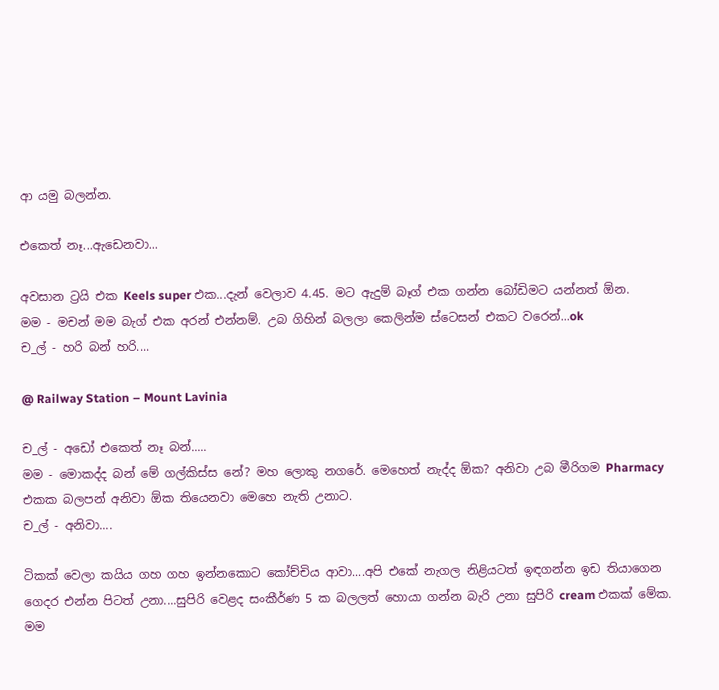ආ යමු බලන්න.

එකෙත් නෑ...ඇඩෙනවා...

අවසාන ට්‍රයි එක Keels super එක...දැන් වෙලාව 4.45. මට ඇදුම් බෑග් එක ගන්න බෝඩිමට යන්නත් ඕන.
මම - මචන් මම බැග් එක අරන් එන්නම්. උබ ගිහින් බලලා කෙලින්ම ස්ටෙසන් එකට වරෙන්...ok
ච_ල් - හරි බන් හරි....

@ Railway Station – Mount Lavinia

ච_ල් - අඩෝ එකෙත් නෑ බන්.....
මම - මොකද්ද බන් මේ ගල්කිස්ස නේ? මහ ලොකු නගරේ. මෙහෙත් නැද්ද ඕක? අනිවා උබ මීරිගම Pharmacy එකක බලපන් අනිවා ඕක තියෙනවා මෙහෙ නැති උනාට.
ච_ල් - අනිවා....

ටිකක් වෙලා කයිය ගහ ගහ ඉන්නකොට කෝච්චිය ආවා....අපි එකේ නැගල නිළියටත් ඉඳගන්න ඉඩ තියාගෙන ගෙදර එන්න පිටත් උනා....සුපිරි වෙළද සංකීර්ණ 5 ක බලලත් හොයා ගන්න බැරි උනා සුපිරි cream එකක් මේක.
මම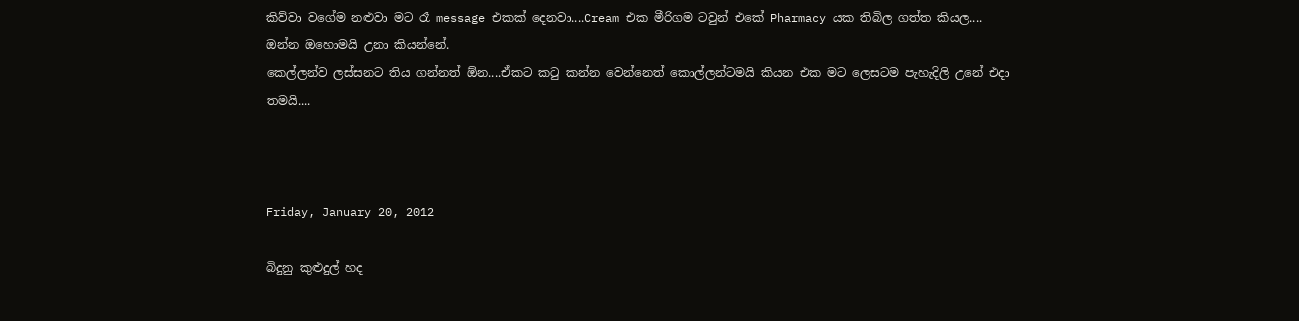කිව්වා වගේම නළුවා මට රෑ message එකක් දෙනවා....Cream එක මීරිගම ටවුන් එකේ Pharmacy යක තිබිල ගත්ත කියල....
ඔන්න ඔහොමයි උනා කියන්නේ.
කෙල්ලන්ව ලස්සනට තිය ගන්නත් ඕන....ඒකට කටු කන්න වෙන්නෙත් කොල්ලන්ටමයි කියන එක මට ලෙසටම පැහැදිලි උනේ එදා තමයි....



Friday, January 20, 2012

බිදුනු කුළුදුල් හද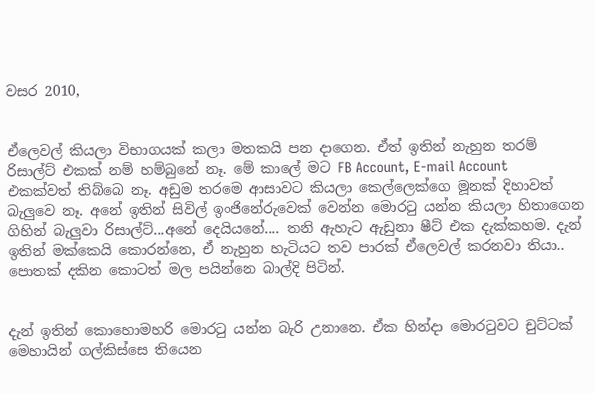වසර 2010,


ඒලෙවල් කියලා විභාගයක් කලා මතකයි පන දාගෙන. ඒත් ඉතින් නැහුන තරම් රිසාල්ට් එකක් නම් හම්බුනේ නෑ. මේ කාලේ මට FB Account, E-mail Account එකක්වත් තිබ්බෙ නෑ. අඩුම තරමෙ ආසාවට කියලා කෙල්ලෙක්ගෙ මූනක් දිහාවත් බැලුවෙ නෑ. අනේ ඉතින් සිවිල් ඉංජිනේරුවෙක් වෙන්න මොරටු යන්න කියලා හිතාගෙන ගිහින් බැලුවා රිසාල්ට්...අනේ දෙයියනේ.... තනි ඇහැට ඇඩුනා ෂීට් එක දැක්කහම. දැන් ඉතින් මක්කෙයි කොරන්නෙ, ඒ නැහුන හැටියට තව පාරක් ඒලෙවල් කරනවා තියා.. පොතක් දකින කොටත් මල පයින්නෙ බාල්දි පිටින්.


දැන් ඉතින් කොහොමහරි මොරටු යන්න බැරි උනානෙ. ඒක හින්දා මොරටුවට චුට්ටක් මෙහායින් ගල්කිස්සෙ තියෙන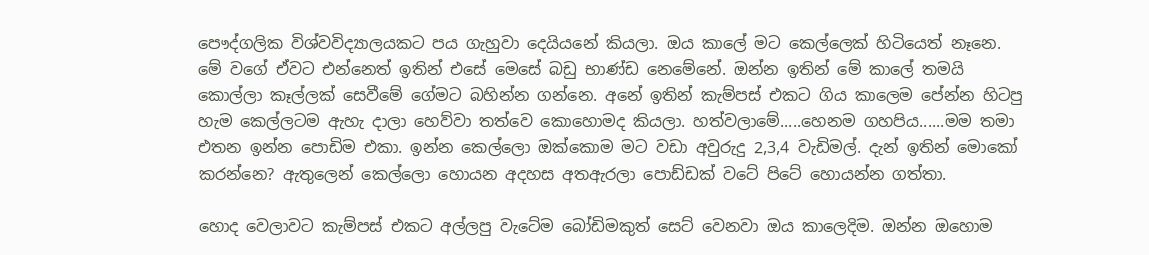පෞද්ගලික විශ්වවිද්‍යාලයකට පය ගැහුවා දෙයියනේ කියලා. ඔය කාලේ මට කෙල්ලෙක් හිටියෙත් නෑනෙ. මේ වගේ ඒවට එන්නෙත් ඉතින් එසේ මෙසේ බඩු භාණ්ඩ නෙමේනේ. ඔන්න ඉතින් මේ කාලේ තමයි කොල්ලා කෑල්ලක් සෙවීමේ ගේමට බහින්න ගන්නෙ. අනේ ඉතින් කැම්පස් එකට ගිය කාලෙම පේන්න හිටපු හැම කෙල්ලටම ඇහැ දාලා හෙව්වා තත්වෙ කොහොමද කියලා. හත්වලාමේ.....හෙනම ගහපිය......මම තමා එතන ඉන්න පොඩිම එකා. ඉන්න කෙල්ලො ඔක්කොම මට වඩා අවුරුදු 2,3,4 වැඩිමල්. දැන් ඉතින් මොකෝ කරන්නෙ? ඇතුලෙන් කෙල්ලො හොයන අදහස අතඇරලා පොඩ්ඩක් වටේ පිටේ හොයන්න ගත්තා.

හොද වෙලාවට කැම්පස් එකට අල්ලපු වැටේම බෝඩිමකුත් සෙට් වෙනවා ඔය කාලෙදිම. ඔන්න ඔහොම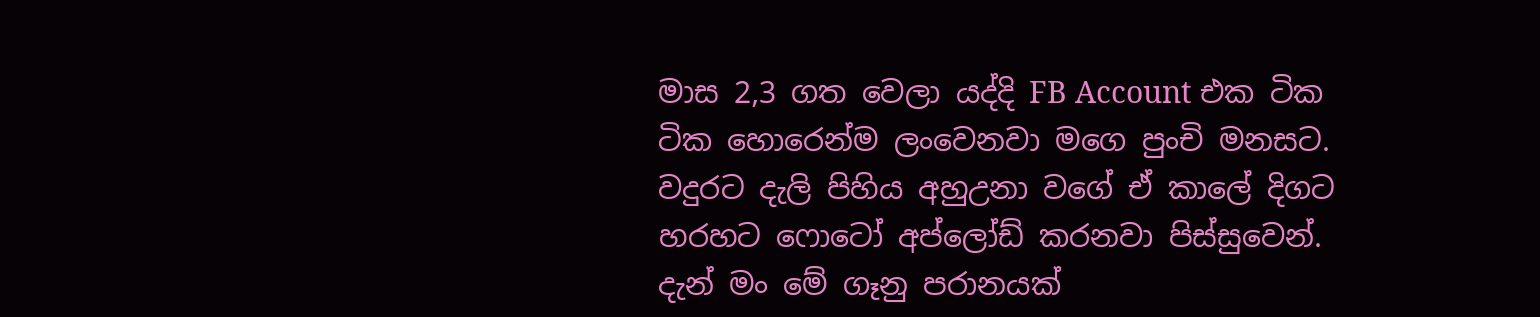මාස 2,3 ගත වෙලා යද්දි FB Account එක ටික ටික හොරෙන්ම ලංවෙනවා මගෙ පුංචි මනසට. වදුරට දැලි පිහිය අහුඋනා වගේ ඒ කාලේ දිගට හරහට ෆොටෝ අප්ලෝඩ් කරනවා පිස්සුවෙන්. දැන් මං මේ ගෑනු පරානයක්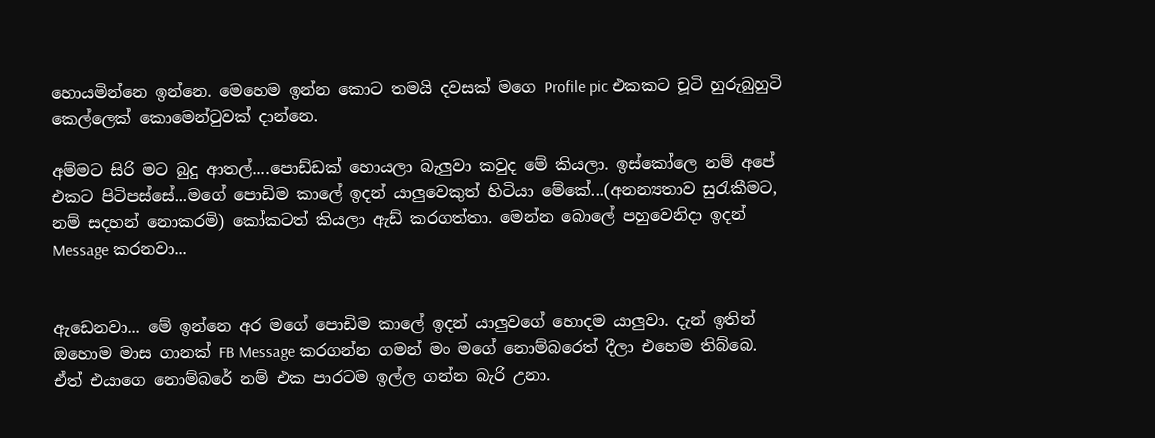හොයමින්නෙ ඉන්නෙ. මෙහෙම ඉන්න කොට තමයි දවසක් මගෙ Profile pic එකකට චූටි හුරුබුහුටි කෙල්ලෙක් කොමෙන්ටුවක් දාන්නෙ.

අම්මට සිරි මට බුදු ආතල්....පොඩ්ඩක් හොයලා බැලුවා කවුද මේ කියලා. ඉස්කෝලෙ නම් අපේ එකට පිටිපස්සේ...මගේ පොඩිම කාලේ ඉදන් යාලුවෙකුත් හිටියා මේකේ...(අනන්‍යතාව සුරැකීමට, නම් සදහන් නොකරමි) කෝකටත් කියලා ඇඩ් කරගත්තා. මෙන්න බොලේ පහුවෙනිදා ඉදන් Message කරනවා...


ඇඩෙනවා... මේ ඉන්නෙ අර මගේ පොඩිම කාලේ ඉදන් යාලුවගේ හොදම යාලුවා. දැන් ඉතින් ඔහොම මාස ගානක් FB Message කරගන්න ගමන් මං මගේ නොම්බරෙත් දීලා එහෙම තිබ්බෙ. ඒත් එයාගෙ නොම්බරේ නම් එක පාරටම ඉල්ල ගන්න බැරි උනා.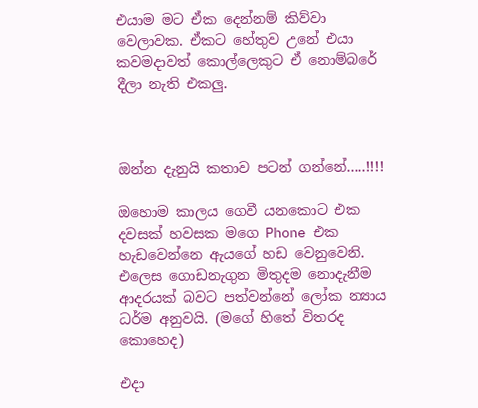එයාම මට ඒක දෙන්නම් කිව්වා වෙලාවක. ඒකට හේතුව උනේ එයා කවමදාවත් කොල්ලෙකුට ඒ නොම්බරේ දීලා නැති එකලු.



ඔන්න දැනුයි කතාව පටන් ගන්නේ.....!!!!

ඔහොම කාලය ගෙවී යනකොට එක දවසක් හවසක මගෙ Phone එක හැඩවෙන්නෙ ඇයගේ හඩ වෙනුවෙනි. එලෙස ගොඩනැගුන මිතුදම නොදැනීම ආදරයක් බවට පත්වන්නේ ලෝක න්‍යාය ධර්ම අනුවයි. (මගේ හිතේ විතරද කොහෙද)

එදා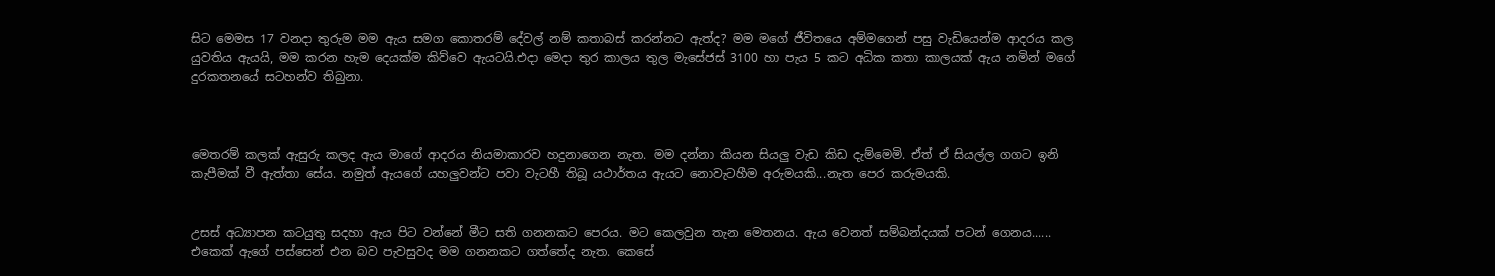සිට මෙමස 17 වනදා තුරුම මම ඇය සමග කොතරම් දේවල් නම් කතාබස් කරන්නට ඇත්ද? මම මගේ ජීවිතයෙ අම්‍මගෙන් පසු වැඩියෙන්ම ආදරය කල යුවතිය ඇයයි, මම කරන හැම දෙයක්ම කිව්වෙ ඇයටයි.එදා මෙදා තුර කාලය තුල මැසේජස් 3100 හා පැය 5 කට අධික කතා කාලයක් ඇය නමින් මගේ දුරකතනයේ සටහන්ව තිබුනා.



මෙතරම් කලක් ඇසුරු කලද ඇය මාගේ ආදරය නියමාකාරව හදුනාගෙන නැත. මම දන්නා කියන සියලු වැඩ කිඩ දැම්මෙමි. ඒත් ඒ සියල්ල ගගට ඉනි කැපීමක් වී ඇත්තා සේය. නමුත් ඇයගේ යහලුවන්ට පවා වැටහී තිබූ යථාර්තය ඇයට නොවැටහීම අරුමයකි...නැත පෙර කරුමයකි.


උසස් අධ්‍යාපන කටයුතු සදහා ඇය පිට වන්නේ මීට සති ගනනකට පෙරය. මට කෙලවුන තැන මෙතනය. ඇය වෙනත් සම්බන්දයක් පටන් ගෙනය...... එකෙක් ඇගේ පස්සෙන් එන බව පැවසුවද මම ගනනකට ගත්තේද නැත. කෙසේ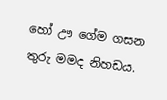හෝ ඌ ගේම ගසන තුරු මමද නිහඩය.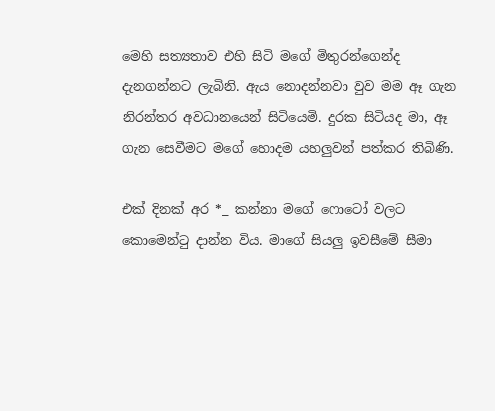මෙහි සත්‍යතාව එහි සිටි මගේ මිතුරන්ගෙන්ද දැනගන්නට ලැබිනි. ඇය නොදන්නවා වුව මම ඈ ගැන නිරන්තර අවධානයෙන් සිටියෙමි. දුරක සිටියද මා, ඈ ගැන සෙවීමට මගේ හොදම යහලුවන් පත්කර තිබිණි.

එක් දිනක් අර *_ කන්නා මගේ ෆොටෝ වලට කොමෙන්ටු දාන්න විය. මාගේ සියලු ඉවසීමේ සීමා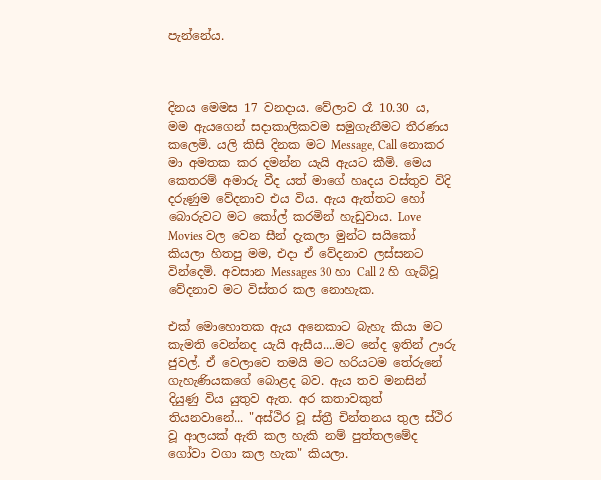පැන්නේය.



දිනය මෙමස 17 වනදාය. වේලාව රෑ 10.30 ය,
මම ඇයගෙන් සදාකාලිකවම සමුගැනීමට තීරණය කලෙමි. යලි කිසි දිනක මට Message, Call නොකර මා අමතක කර දමන්න යැයි ඇයට කීමි. මෙය කෙතරම් අමාරු වීද යත් මාගේ හෘදය වස්තුව විදි දරුණුම වේදනාව එය විය. ඇය ඇත්තට හෝ බොරුවට මට කෝල් කරමින් හැඩුවාය. Love Movies වල වෙන සීන් දැකලා මුන්ට සයිකෝ කියලා හිතපු මම, එදා ඒ වේදනාව ලස්සනට වින්දෙමි. අවසාන Messages 30 හා Call 2 හි ගැබ්වූ වේදනාව මට විස්තර කල නොහැක.

එක් මොහොතක ඇය අනෙකාට බැහැ කියා මට කැමති වෙන්නද යැයි ඇසීය....මට නේද ඉතින් ඌරු ජුවල්. ඒ වෙලාවෙ තමයි මට හරියටම තේරුනේ ගැහැණියකගේ බොළද බව. ඇය තව මනසින් දියුණු විය යුතුව ඇත. අර කතාවකුත් තියනවානේ... "අස්ථිර වූ ස්ත්‍රී චින්තනය තුල ස්ථිර වූ ආලයක් ඇති කල හැකි නම් පුත්තලමේද ගෝවා වගා කල හැක" කියලා.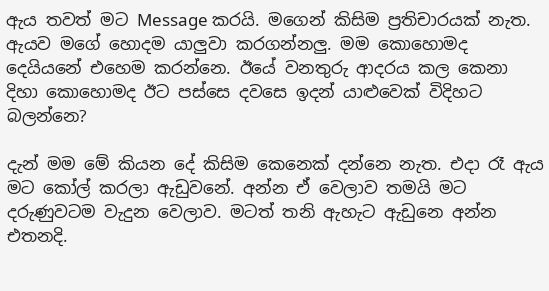ඇය තවත් මට Message කරයි. මගෙන් කිසිම ප්‍රතිචාරයක් නැත. ඇයව මගේ හොදම යාලුවා කරගන්නලු. මම කොහොමද දෙයියනේ එහෙම කරන්නෙ. ඊයේ වනතුරු ආදරය කල කෙනා දිහා කොහොමද ඊට පස්සෙ දවසෙ ඉදන් යාළුවෙක් විදිහට බලන්නෙ?

දැන් මම මේ කියන දේ කිසිම කෙනෙක් දන්නෙ නැත. එදා රෑ ඇය මට කෝල් කරලා ඇඩුවනේ. අන්න ඒ වෙලාව තමයි මට දරුණුවටම වැදුන වෙලාව. මටත් තනි ඇහැට ඇඩුනෙ අන්න එතනදි.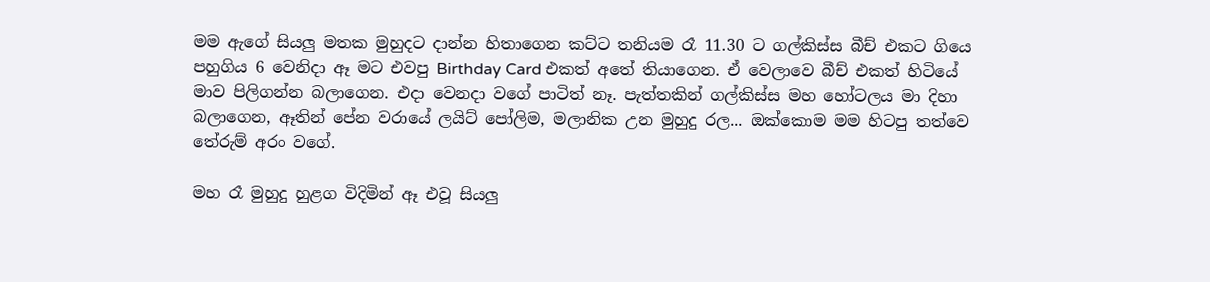මම ඇගේ සියලු මතක මුහුදට දාන්න හිතාගෙන කට්ට තනියම රෑ 11.30 ට ගල්කිස්ස බීච් එකට ගියෙ පහුගිය 6 වෙනිදා ඈ මට එවපු Birthday Card එකත් අතේ තියාගෙන. ඒ වෙලාවෙ බීච් එකත් හිටියේ මාව පිලිගන්න බලාගෙන. එදා වෙනදා වගේ පාටිත් නෑ. පැත්තකින් ගල්කිස්ස මහ හෝටලය මා දිහා බලාගෙන, ඈතින් පේන වරායේ ලයිට් පෝලිම, මලානික උන මුහුදු රල... ඔක්කොම මම හිටපු තත්වෙ තේරුම් අරං වගේ.

මහ රෑ මුහුදු හුළග විදිමින් ඈ එවූ සියලු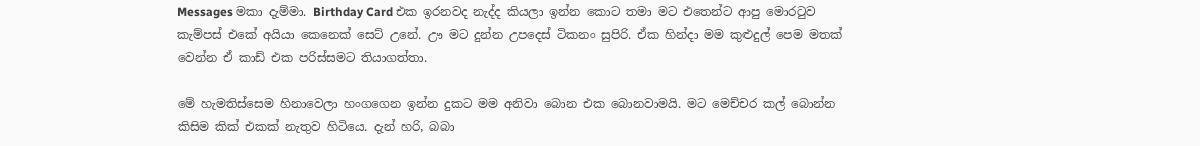Messages මකා දැම්මා. Birthday Card එක ඉරනවද නැද්ද කියලා ඉන්න කොට තමා මට එතෙන්ට ආපු මොරටුව කැම්පස් එකේ අයියා කෙනෙක් සෙට් උනේ. ඌ මට දුන්න උපදෙස් ටිකනං සුපිරි. ඒක හින්දා මම කුළුදුල් පෙම මතක් වෙන්න ඒ කාඩ් එක පරිස්සමට තියාගත්තා.

මේ හැමතිස්සෙම හිනාවෙලා හංගගෙන ඉන්න දුකට මම අනිවා බොන එක බොනවාමයි. මට මෙච්චර කල් බොන්න කිසිම කික් එකක් නැතුව හිටියෙ. දැන් හරි, බබා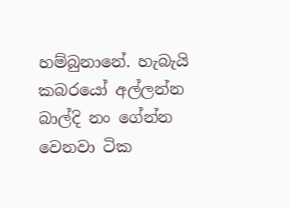හම්බුනානේ. හැබැයි කබරයෝ අල්ලන්න බාල්දි නං ගේන්න වෙනවා ටික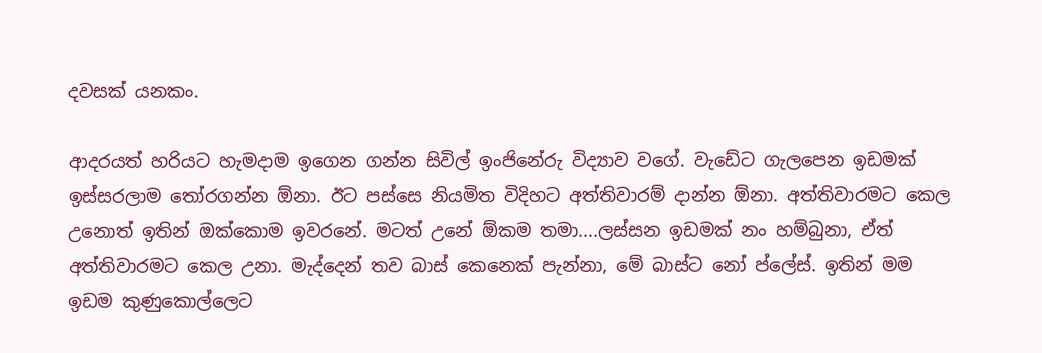දවසක් යනකං.

ආදරයත් හරියට හැමදාම ඉගෙන ගන්න සිවිල් ඉංජිනේරු විද්‍යාව වගේ. වැඩේට ගැලපෙන ඉඩමක් ඉස්සරලාම තෝරගන්න ඕනා. ඊට පස්සෙ නියමිත විදිහට අත්තිවාරම් දාන්න ඕනා. අත්තිවාරමට කෙල උනොත් ඉතින් ඔක්කොම ඉවරනේ. මටත් උනේ ඕකම තමා....ලස්සන ඉඩමක් නං හම්බුනා, ඒත් අත්තිවාරමට කෙල උනා. මැද්දෙන් තව බාස් කෙනෙක් පැන්නා, මේ බාස්ට නෝ ප්ලේස්. ඉතින් මම ඉඩම කුණුකොල්ලෙට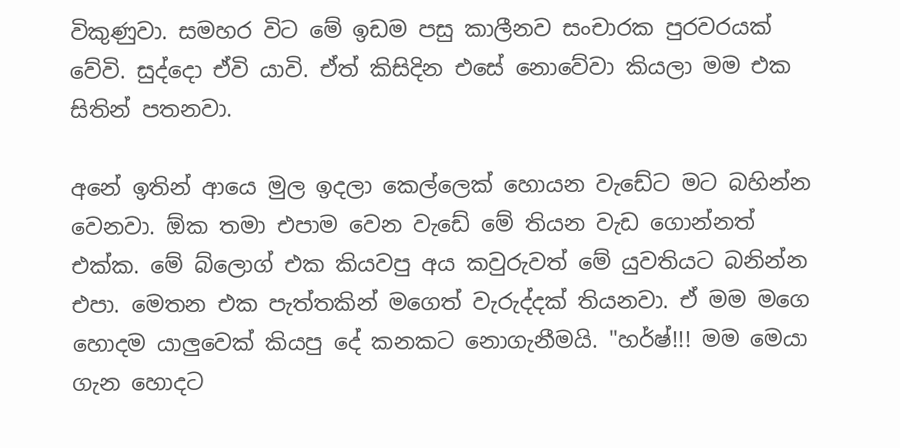විකුණුවා. සමහර විට මේ ඉඩම පසු කාලීනව සංචාරක පුරවරයක් වේවි. සුද්දො ඒවි යාවි. ඒත් කිසිදින එසේ නොවේවා කියලා මම එක සිතින් පතනවා.

අනේ ඉතින් ආයෙ මුල ඉදලා කෙල්ලෙක් හොයන වැඩේට මට බහින්න වෙනවා. ඕක තමා එපාම වෙන වැඩේ මේ තියන වැඩ ගොන්නත් එක්ක. මේ බ්ලොග් එක කියවපු අය කවුරුවත් මේ යුවතියට බනින්න එපා. මෙතන එක පැත්තකින් මගෙත් වැරුද්දක් තියනවා. ඒ මම මගෙ හොදම යාලුවෙක් කියපු දේ කනකට නොගැනීමයි. "හර්ෂ්!!! මම මෙයා ගැන හොදට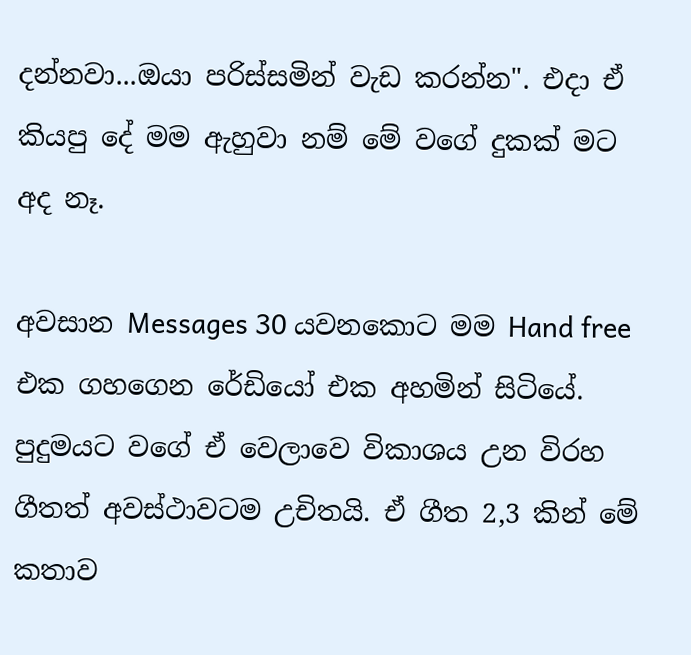දන්නවා...ඔයා පරිස්සමින් වැඩ කරන්න". එදා ඒ කියපු දේ මම ඇහුවා නම් මේ වගේ දුකක් මට අද නෑ.

අවසාන Messages 30 යවනකොට මම Hand free එක ගහගෙන රේඩියෝ එක අහමින් සිටියේ. පුදුමයට වගේ ඒ වෙලාවෙ විකාශය උන විරහ ගීතත් අවස්ථාවටම උචිතයි. ඒ ගීත 2,3 කින් මේ කතාව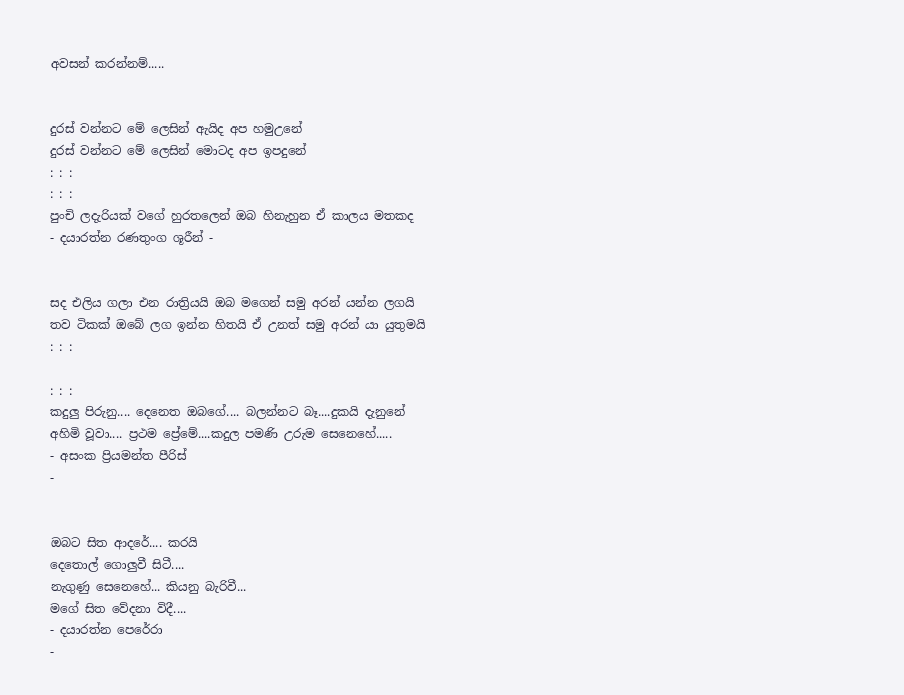අවසන් කරන්නම්.....


දුරස් වන්නට මේ ලෙසින් ඇයිද අප හමුඋනේ
දුරස් වන්නට මේ ලෙසින් මොටද අප ඉපදුනේ
: : :
: : :
පුංචි ලදැරියක් වගේ හුරතලෙන් ඔබ හිනැහුන ඒ කාලය මතකද
- දයාරත්න රණතුංග ශූරීන් -


සද එලිය ගලා එන රාත්‍රියයි ඔබ මගෙන් සමු අරන් යන්න ලගයි
තව ටිකක් ඔබේ ලග ඉන්න හිතයි ඒ උනත් සමු අරන් යා යුතුමයි
: : :

: : :
කදුලු පිරුනු.... දෙනෙත ඔබගේ.... බලන්නට බෑ....දුකයි දැනුනේ
අහිමි වූවා.... ප්‍රථම ප්‍රේමේ....කදුල පමණි උරුම සෙනෙහේ.....
- අසංක ප්‍රියමන්ත පීරිස්
-


ඔබට සිත ආදරේ.... කරයි
දෙතොල් ගොලුවී සිටී....
නැගුණු සෙනෙහේ... කියනු බැරිවී...
මගේ සිත වේදනා විදී....
- දයාරත්න පෙරේරා
-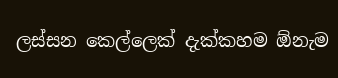ලස්සන කෙල්ලෙක් දැක්කහම ඕනැම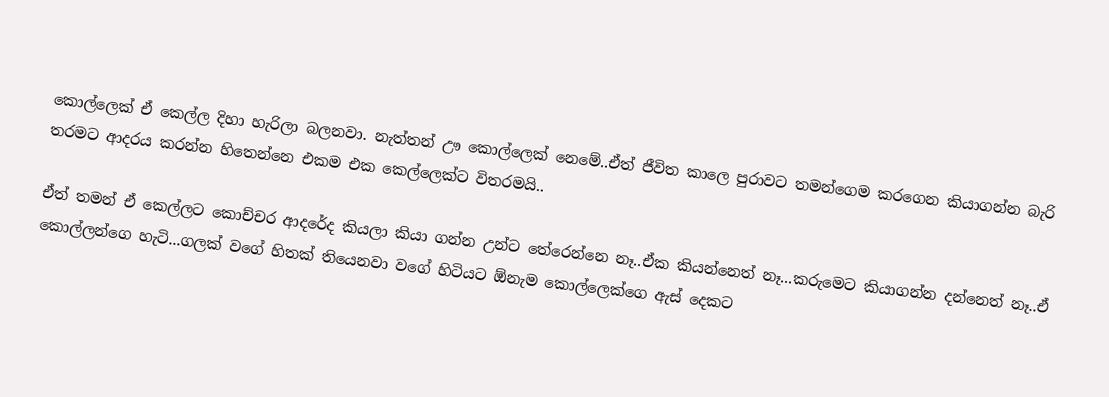කොල්ලෙක් ඒ කෙල්ල දිහා හැරිලා බලනවා. නැත්තන් ඌ කොල්ලෙක් නෙමේ..ඒත් ජීවිත කාලෙ පුරාවට තමන්ගෙම කරගෙන කියාගන්න බැරි තරමට ආදරය කරන්න හිතෙන්නෙ එකම එක කෙල්ලෙක්ට විතරමයි..

ඒත් තමන් ඒ කෙල්ලට කොච්චර ආදරේද කියලා කියා ගන්න උන්ට තේරෙන්නෙ නෑ..ඒක කියන්නෙත් නෑ...කරුමෙට කියාගන්න දන්නෙත් නෑ..ඒ කොල්ලන්ගෙ හැටි...ගලක් වගේ හිතක් තියෙනවා වගේ හිටියට ඕනැම කොල්ලෙක්ගෙ ඇස් දෙකට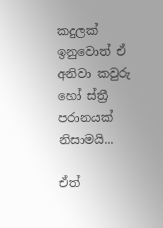කදුලක් ඉනුවොත් ඒ අනිවා කවුරු හෝ ස්ත්‍රී පරානයක් නිසාමයි...

ඒත්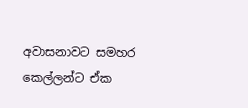අවාසනාවට සමහර කෙල්ලන්ට ඒක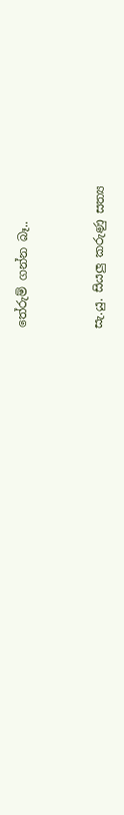තේරුම් ගන්න බෑ..


සැ.යු. සියලු කරුණු සත්‍ය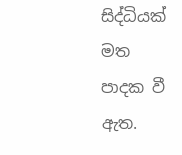සිද්ධියක් මත පාදක වී ඇත.